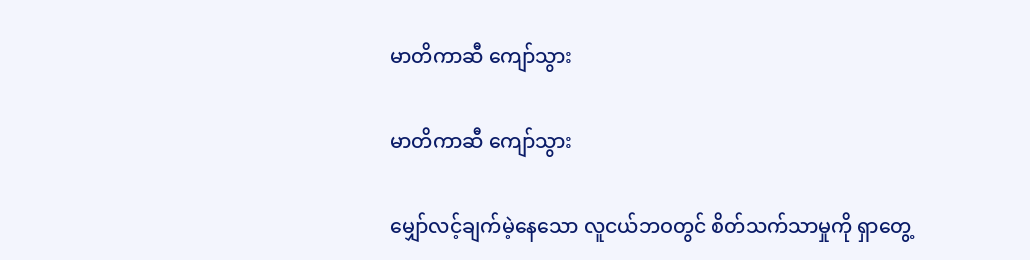မာတိကာဆီ ကျော်သွား

မာတိကာဆီ ကျော်သွား

မျှော်လင့်ချက်မဲ့နေသော လူငယ်ဘဝတွင် စိတ်သက်သာမှုကို ရှာတွေ့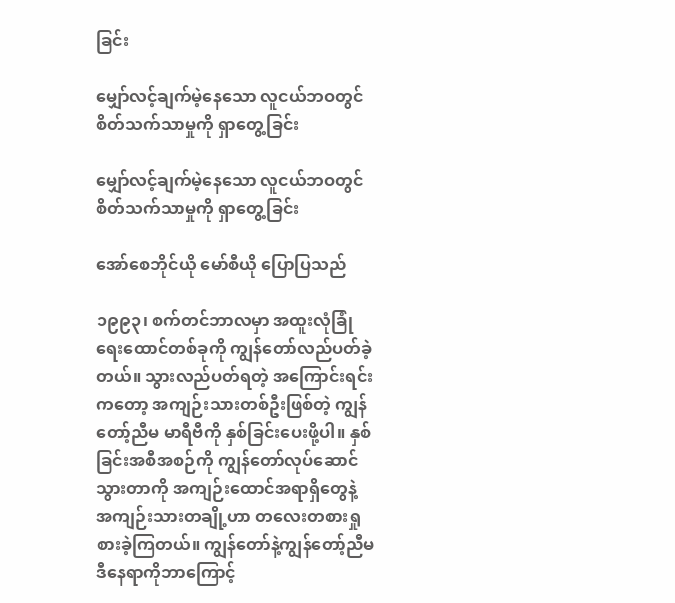ခြင်း

မျှော်လင့်ချက်မဲ့နေသော လူငယ်ဘဝတွင် စိတ်သက်သာမှုကို ရှာတွေ့ခြင်း

မျှော်လင့်ချက်မဲ့နေသော လူငယ်ဘဝတွင် စိတ်သက်သာမှုကို ရှာတွေ့ခြင်း

အော်စေဘိုင်ယို မော်စီယို ပြောပြသည်

၁၉၉၃၊ စက်တင်ဘာလမှာ အထူးလုံခြုံရေးထောင်တစ်ခုကို ကျွန်တော်လည်ပတ်ခဲ့တယ်။ သွားလည်ပတ်ရတဲ့ အကြောင်းရင်းကတော့ အကျဉ်းသားတစ်ဦးဖြစ်တဲ့ ကျွန်တော့်ညီမ မာရီဗီကို နှစ်ခြင်းပေးဖို့ပါ။ နှစ်ခြင်းအစီအစဉ်ကို ကျွန်တော်လုပ်ဆောင်သွားတာကို အကျဉ်းထောင်အရာရှိတွေနဲ့ အကျဉ်းသားတချို့ဟာ တလေးတစားရှုစားခဲ့ကြတယ်။ ကျွန်တော်နဲ့ကျွန်တော့်ညီမ ဒီနေရာကိုဘာကြောင့်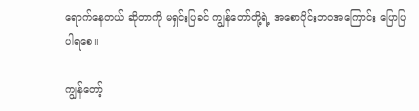ရောက်နေတယ် ဆိုတာကို မရှင်းပြခင် ကျွန်တော်တို့ရဲ့ အစောပိုင်းဘဝအကြောင်း ပြောပြပါရစေ။

ကျွန်တော့်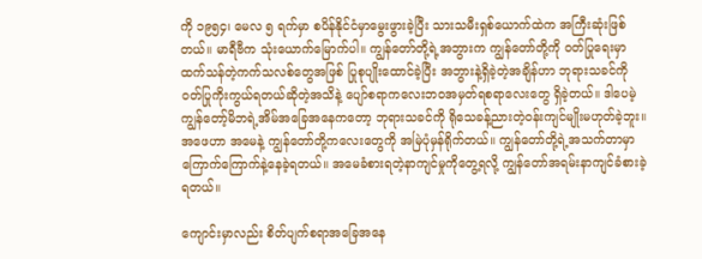ကို ၁၉၅၄၊ မေလ ၅ ရက်မှာ စပိန်နိုင်ငံမှာမွေးဖွားခဲ့ပြီး သားသမီးရှစ်ယောက်ထဲက အကြီးဆုံးဖြစ်တယ်။ မာရီဗီက သုံးယောက်မြောက်ပါ။ ကျွန်တော်တို့ရဲ့အဘွားက ကျွန်တော်တို့ကို ဝတ်ပြုရေးမှာထက်သန်တဲ့ကက်သလစ်တွေအဖြစ် ပြုစုပျိုးထောင်ခဲ့ပြီး အဘွားနဲ့ရှိခဲ့တဲ့အချိန်ဟာ ဘုရားသခင်ကို ဝတ်ပြုကိုးကွယ်ရတယ်ဆိုတဲ့အသိနဲ့ ပျော်စရာကလေးဘဝအမှတ်ရစရာလေးတွေ ရှိခဲ့တယ်။ ဒါပေမဲ့ ကျွန်တော့်မိဘရဲ့အိမ်အခြေအနေကတော့ ဘုရားသခင်ကို ရိုသေခန့်ညားတဲ့ဝန်းကျင်မျိုးမဟုတ်ခဲ့ဘူး။ အဖေဟာ အမေနဲ့ ကျွန်တော်တို့ကလေးတွေကို အမြဲပုံမှန်ရိုက်တယ်။ ကျွန်တော်တို့ရဲ့အသက်တာမှာ ကြောက်ကြောက်နဲ့နေခဲ့ရတယ်။ အမေခံစားရတဲ့နာကျင်မှုကိုတွေ့ရလို့ ကျွန်တော်အရမ်းနာကျင်ခံစားခဲ့ရတယ်။

ကျောင်းမှာလည်း စိတ်ပျက်စရာအခြေအနေ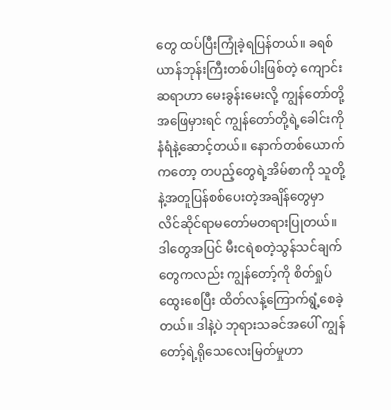တွေ ထပ်ပြီးကြုံခဲ့ရပြန်တယ်။ ခရစ်ယာန်ဘုန်းကြီးတစ်ပါးဖြစ်တဲ့ ကျောင်းဆရာဟာ မေးခွန်းမေးလို့ ကျွန်တော်တို့အဖြေမှားရင် ကျွန်တော်တို့ရဲ့ခေါင်းကို နံရံနဲ့ဆောင့်တယ်။ နောက်တစ်ယောက်ကတော့ တပည့်တွေရဲ့အိမ်စာကို သူတို့နဲ့အတူပြန်စစ်ပေးတဲ့အချိန်တွေမှာ လိင်ဆိုင်ရာမတော်မတရားပြုတယ်။ ဒါတွေအပြင် မီးငရဲစတဲ့သွန်သင်ချက်တွေကလည်း ကျွန်တော့်ကို စိတ်ရှုပ်ထွေးစေပြီး ထိတ်လန့်ကြောက်ရွံ့စေခဲ့တယ်။ ဒါနဲ့ပဲ ဘုရားသခင်အပေါ် ကျွန်တော့်ရဲ့ရိုသေလေးမြတ်မှုဟာ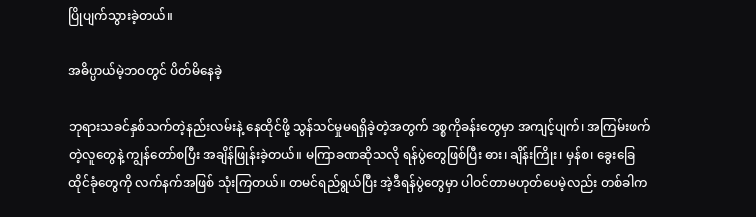ပြိုပျက်သွားခဲ့တယ်။

အဓိပ္ပာယ်မဲ့ဘဝတွင် ပိတ်မိနေခဲ့

ဘုရားသခင်နှစ်သက်တဲ့နည်းလမ်းနဲ့ နေထိုင်ဖို့ သွန်သင်မှုမရရှိခဲ့တဲ့အတွက် ဒစ္စကိုခန်းတွေမှာ အကျင့်ပျက်၊ အကြမ်းဖက်တဲ့လူတွေနဲ့ ကျွန်တော်စပြီး အချိန်ဖြုန်းခဲ့တယ်။ မကြာခဏဆိုသလို ရန်ပွဲတွေဖြစ်ပြီး ဓား၊ ချိန်းကြိုး၊ မှန်စ၊ ခွေးခြေထိုင်ခုံတွေကို လက်နက်အဖြစ် သုံးကြတယ်။ တမင်ရည်ရွယ်ပြီး အဲ့ဒီရန်ပွဲတွေမှာ ပါဝင်တာမဟုတ်ပေမဲ့လည်း တစ်ခါက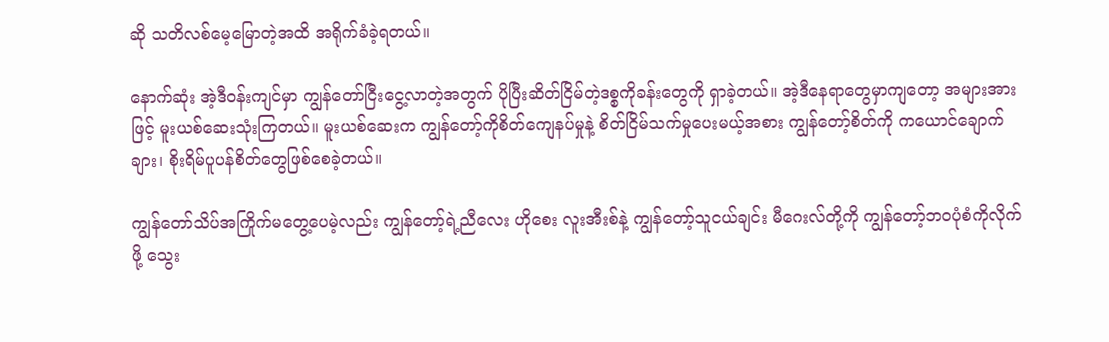ဆို သတိလစ်မေ့မြောတဲ့အထိ အရိုက်ခံခဲ့ရတယ်။

နောက်ဆုံး အဲ့ဒီဝန်းကျင်မှာ ကျွန်တော်ငြီးငွေ့လာတဲ့အတွက် ပိုပြီးဆိတ်ငြိမ်တဲ့ဒစ္စကိုခန်းတွေကို ရှာခဲ့တယ်။ အဲ့ဒီနေရာတွေမှာကျတော့ အများအားဖြင့် မူးယစ်ဆေးသုံးကြတယ်။ မူးယစ်ဆေးက ကျွန်တော့်ကိုစိတ်ကျေနပ်မှုနဲ့ စိတ်ငြိမ်သက်မှုပေးမယ့်အစား ကျွန်တော့်စိတ်ကို ကယောင်ချောက်ချား၊ စိုးရိမ်ပူပန်စိတ်တွေဖြစ်စေခဲ့တယ်။

ကျွန်တော်သိပ်အကြိုက်မတွေ့ပေမဲ့လည်း ကျွန်တော့်ရဲ့ညီလေး ဟိုစေး လူးအီးစ်နဲ့ ကျွန်တော့်သူငယ်ချင်း မီဂေးလ်တို့ကို ကျွန်တော့်ဘဝပုံစံကိုလိုက်ဖို့ သွေး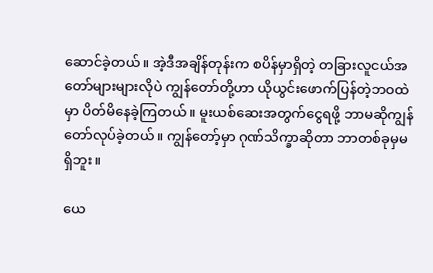ဆောင်ခဲ့တယ်။ အဲ့ဒီအချိန်တုန်းက စပိန်မှာရှိတဲ့ တခြားလူငယ်အတော်များများလိုပဲ ကျွန်တော်တို့ဟာ ယိုယွင်းဖောက်ပြန်တဲ့ဘဝထဲမှာ ပိတ်မိနေခဲ့ကြတယ်။ မူးယစ်ဆေးအတွက်ငွေရဖို့ ဘာမဆိုကျွန်တော်လုပ်ခဲ့တယ်။ ကျွန်တော့်မှာ ဂုဏ်သိက္ခာဆိုတာ ဘာတစ်ခုမှမရှိဘူး။

ယေ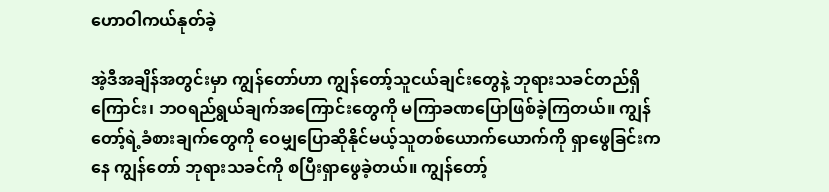ဟောဝါကယ်နုတ်ခဲ့

အဲ့ဒီအချိန်အတွင်းမှာ ကျွန်တော်ဟာ ကျွန်တော့်သူငယ်ချင်းတွေနဲ့ ဘုရားသခင်တည်ရှိကြောင်း၊ ဘဝရည်ရွယ်ချက်အကြောင်းတွေကို မကြာခဏပြောဖြစ်ခဲ့ကြတယ်။ ကျွန်တော့်ရဲ့ခံစားချက်တွေကို ဝေမျှပြောဆိုနိုင်မယ့်သူတစ်ယောက်ယောက်ကို ရှာဖွေခြင်းကနေ ကျွန်တော် ဘုရားသခင်ကို စပြီးရှာဖွေခဲ့တယ်။ ကျွန်တော့်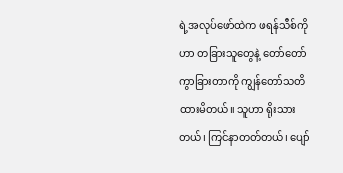ရဲ့အလုပ်ဖော်ထဲက ဖရန်သီစ်ကိုဟာ တခြားသူတွေနဲ့ တော်တော်ကွာခြားတာကို ကျွန်တော်သတိထားမိတယ်။ သူဟာ ရိုးသားတယ်၊ ကြင်နာတတ်တယ်၊ ပျော်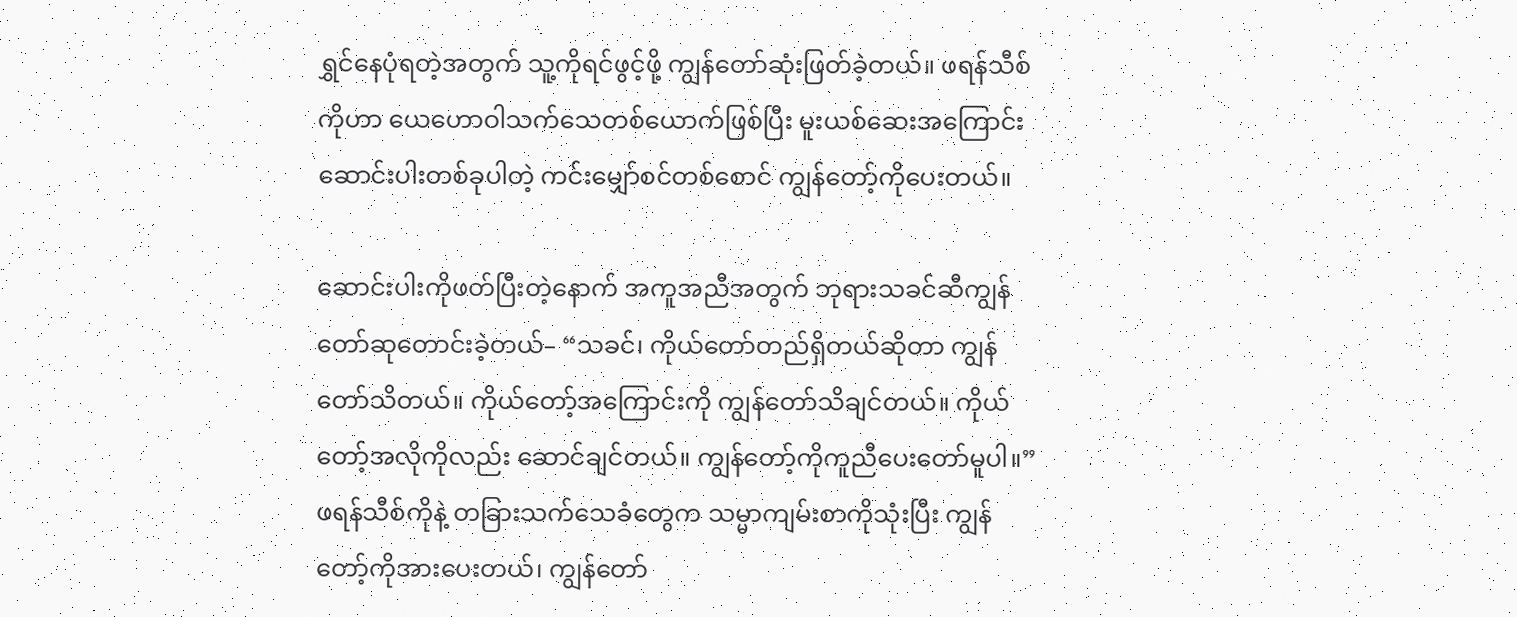ရွှင်နေပုံရတဲ့အတွက် သူ့ကိုရင်ဖွင့်ဖို့ ကျွန်တော်ဆုံးဖြတ်ခဲ့တယ်။ ဖရန်သီစ်ကိုဟာ ယေဟောဝါသက်သေတစ်ယောက်ဖြစ်ပြီး မူးယစ်ဆေးအကြောင်း ဆောင်းပါးတစ်ခုပါတဲ့ ကင်းမျှော်စင်တစ်စောင် ကျွန်တော့်ကိုပေးတယ်။

ဆောင်းပါးကိုဖတ်ပြီးတဲ့နောက် အကူအညီအတွက် ဘုရားသခင်ဆီကျွန်တော်ဆုတောင်းခဲ့တယ်– “သခင်၊ ကိုယ်တော်တည်ရှိတယ်ဆိုတာ ကျွန်တော်သိတယ်။ ကိုယ်တော့်အကြောင်းကို ကျွန်တော်သိချင်တယ်။ ကိုယ်တော့်အလိုကိုလည်း ဆောင်ချင်တယ်။ ကျွန်တော့်ကိုကူညီပေးတော်မူပါ။” ဖရန်သီစ်ကိုနဲ့ တခြားသက်သေခံတွေက သမ္မာကျမ်းစာကိုသုံးပြီး ကျွန်တော့်ကိုအားပေးတယ်၊ ကျွန်တော်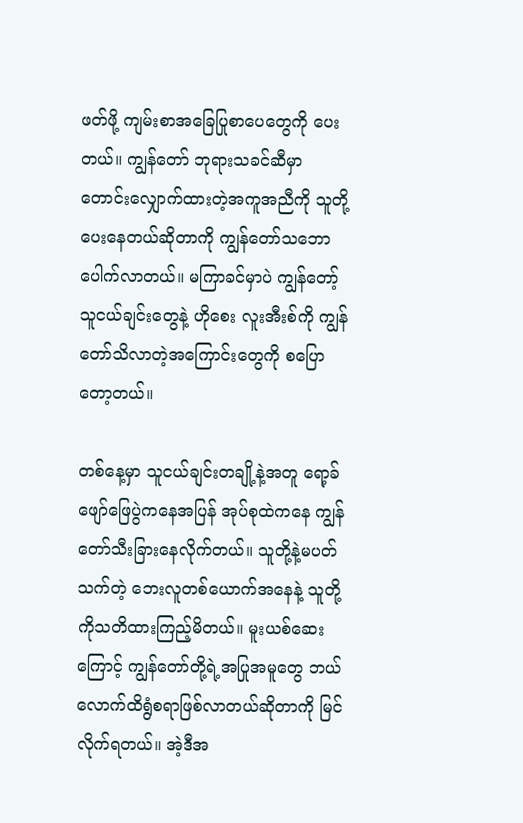ဖတ်ဖို့ ကျမ်းစာအခြေပြုစာပေတွေကို ပေးတယ်။ ကျွန်တော် ဘုရားသခင်ဆီမှာ တောင်းလျှောက်ထားတဲ့အကူအညီကို သူတို့ပေးနေတယ်ဆိုတာကို ကျွန်တော်သဘောပေါက်လာတယ်။ မကြာခင်မှာပဲ ကျွန်တော့်သူငယ်ချင်းတွေနဲ့ ဟိုစေး လူးအီးစ်ကို ကျွန်တော်သိလာတဲ့အကြောင်းတွေကို စပြောတော့တယ်။

တစ်နေ့မှာ သူငယ်ချင်းတချို့နဲ့အတူ ရော့ခ်ဖျော်ဖြေပွဲကနေအပြန် အုပ်စုထဲကနေ ကျွန်တော်သီးခြားနေလိုက်တယ်။ သူတို့နဲ့မပတ်သက်တဲ့ ဘေးလူတစ်ယောက်အနေနဲ့ သူတို့ကိုသတိထားကြည့်မိတယ်။ မူးယစ်ဆေးကြောင့် ကျွန်တော်တို့ရဲ့အပြုအမူတွေ ဘယ်လောက်ထိရွံစရာဖြစ်လာတယ်ဆိုတာကို မြင်လိုက်ရတယ်။ အဲ့ဒီအ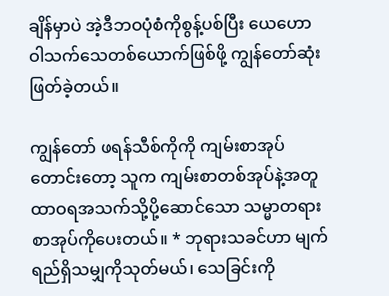ချိန်မှာပဲ အဲ့ဒီဘဝပုံစံကိုစွန့်ပစ်ပြီး ယေဟောဝါသက်သေတစ်ယောက်ဖြစ်ဖို့ ကျွန်တော်ဆုံးဖြတ်ခဲ့တယ်။

ကျွန်တော် ဖရန်သီစ်ကိုကို ကျမ်းစာအုပ်တောင်းတော့ သူက ကျမ်းစာတစ်အုပ်နဲ့အတူ ထာဝရအသက်သို့ပို့ဆောင်သော သမ္မာတရားစာအုပ်ကိုပေးတယ်။ * ဘုရားသခင်ဟာ မျက်ရည်ရှိသမျှကိုသုတ်မယ်၊ သေခြင်းကို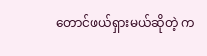တောင်ဖယ်ရှားမယ်ဆိုတဲ့ က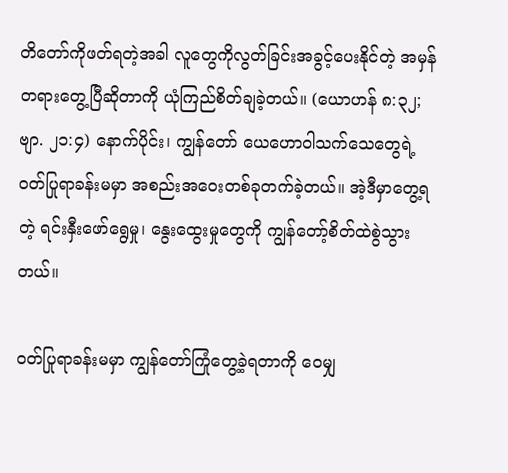တိတော်ကိုဖတ်ရတဲ့အခါ လူတွေကိုလွတ်ခြင်းအခွင့်ပေးနိုင်တဲ့ အမှန်တရားတွေ့ပြီဆိုတာကို ယုံကြည်စိတ်ချခဲ့တယ်။ (ယောဟန် ၈:၃၂; ဗျာ. ၂၁:၄) နောက်ပိုင်း၊ ကျွန်တော် ယေဟောဝါသက်သေတွေရဲ့ ဝတ်ပြုရာခန်းမမှာ အစည်းအဝေးတစ်ခုတက်ခဲ့တယ်။ အဲ့ဒီမှာတွေ့ရတဲ့ ရင်းနှီးဖော်ရွေမှု၊ နွေးထွေးမှုတွေကို ကျွန်တော့်စိတ်ထဲစွဲသွားတယ်။

ဝတ်ပြုရာခန်းမမှာ ကျွန်တော်ကြုံတွေ့ခဲ့ရတာကို ဝေမျှ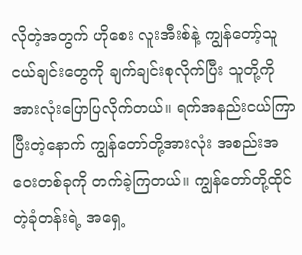လိုတဲ့အတွက် ဟိုစေး လူးအီးစ်နဲ့ ကျွန်တော့်သူငယ်ချင်းတွေကို ချက်ချင်းစုလိုက်ပြီး သူတို့ကိုအားလုံးပြောပြလိုက်တယ်။ ရက်အနည်းငယ်ကြာပြီးတဲ့နောက် ကျွန်တော်တို့အားလုံး အစည်းအဝေးတစ်ခုကို တက်ခဲ့ကြတယ်။ ကျွန်တော်တို့ထိုင်တဲ့ခုံတန်းရဲ့ အရှေ့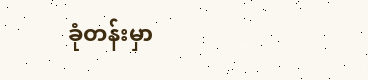ခုံတန်းမှာ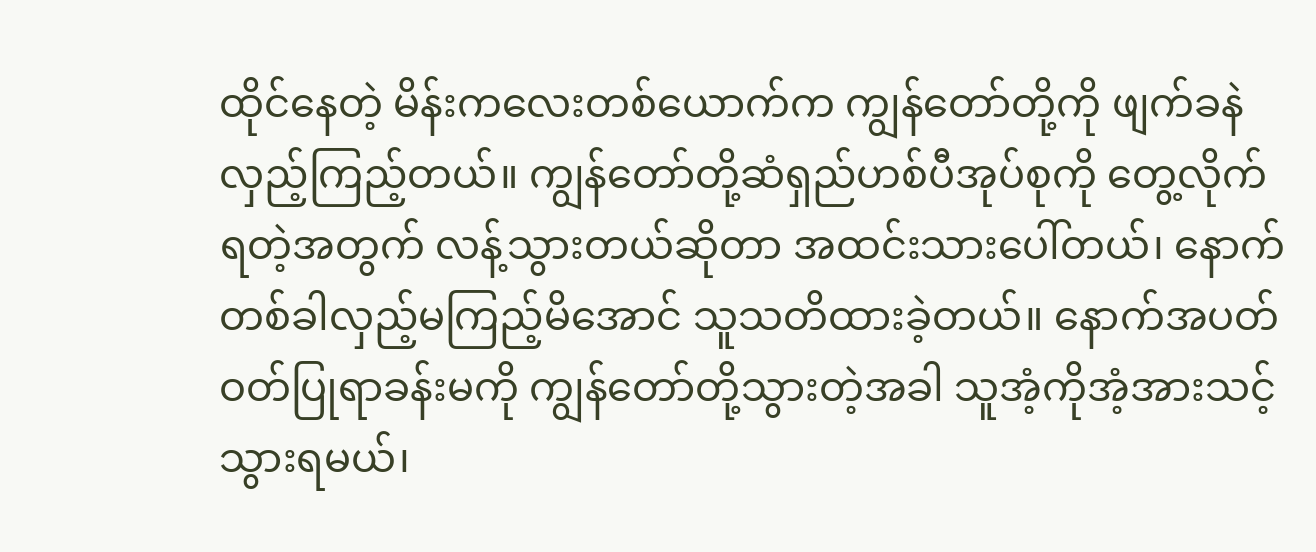ထိုင်နေတဲ့ မိန်းကလေးတစ်ယောက်က ကျွန်တော်တို့ကို ဖျက်ခနဲလှည့်ကြည့်တယ်။ ကျွန်တော်တို့ဆံရှည်ဟစ်ပီအုပ်စုကို တွေ့လိုက်ရတဲ့အတွက် လန့်သွားတယ်ဆိုတာ အထင်းသားပေါ်တယ်၊ နောက်တစ်ခါလှည့်မကြည့်မိအောင် သူသတိထားခဲ့တယ်။ နောက်အပတ် ဝတ်ပြုရာခန်းမကို ကျွန်တော်တို့သွားတဲ့အခါ သူအံ့ကိုအံ့အားသင့်သွားရမယ်၊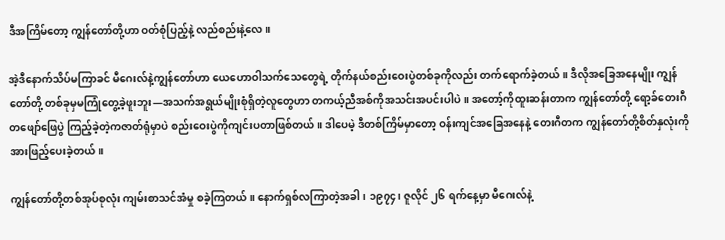ဒီအကြိမ်တော့ ကျွန်တော်တို့ဟာ ဝတ်စုံပြည့်နဲ့ လည်စည်းနဲ့လေ။

အဲ့ဒီနောက်သိပ်မကြာခင် မီဂေးလ်နဲ့ကျွန်တော်ဟာ ယေဟောဝါသက်သေတွေရဲ့ တိုက်နယ်စည်းဝေးပွဲတစ်ခုကိုလည်း တက်ရောက်ခဲ့တယ်။ ဒီလိုအခြေအနေမျိုး ကျွန်တော်တို့ တစ်ခုမှမကြုံတွေ့ခဲ့ဖူးဘူး—အသက်အရွယ်မျိုးစုံရှိတဲ့လူတွေဟာ တကယ့်ညီအစ်ကိုအသင်းအပင်းပါပဲ။ အတော့်ကိုထူးဆန်းတာက ကျွန်တော်တို့ ရော့ခ်တေးဂီတဖျော်ဖြေပွဲ ကြည့်ခဲ့တဲ့ကဇာတ်ရုံမှာပဲ စည်းဝေးပွဲကိုကျင်းပတာဖြစ်တယ်။ ဒါပေမဲ့ ဒီတစ်ကြိမ်မှာတော့ ဝန်းကျင်အခြေအနေနဲ့ တေးဂီတက ကျွန်တော်တို့စိတ်နှလုံးကို အားဖြည့်ပေးခဲ့တယ်။

ကျွန်တော်တို့တစ်အုပ်စုလုံး ကျမ်းစာသင်အံမှု စခဲ့ကြတယ်။ နောက်ရှစ်လကြာတဲ့အခါ၊ ၁၉၇၄၊ ဇူလိုင် ၂၆ ရက်နေ့မှာ မီဂေးလ်နဲ့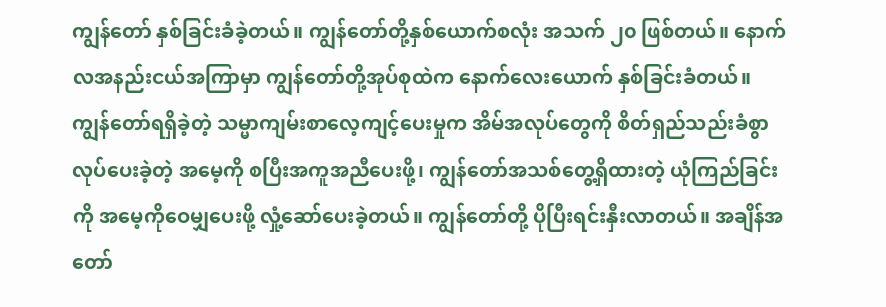ကျွန်တော် နှစ်ခြင်းခံခဲ့တယ်။ ကျွန်တော်တို့နှစ်ယောက်စလုံး အသက် ၂၀ ဖြစ်တယ်။ နောက်လအနည်းငယ်အကြာမှာ ကျွန်တော်တို့အုပ်စုထဲက နောက်လေးယောက် နှစ်ခြင်းခံတယ်။ ကျွန်တော်ရရှိခဲ့တဲ့ သမ္မာကျမ်းစာလေ့ကျင့်ပေးမှုက အိမ်အလုပ်တွေကို စိတ်ရှည်သည်းခံစွာလုပ်ပေးခဲ့တဲ့ အမေ့ကို စပြီးအကူအညီပေးဖို့၊ ကျွန်တော်အသစ်တွေ့ရှိထားတဲ့ ယုံကြည်ခြင်းကို အမေ့ကိုဝေမျှပေးဖို့ လှုံ့ဆော်ပေးခဲ့တယ်။ ကျွန်တော်တို့ ပိုပြီးရင်းနှီးလာတယ်။ အချိန်အတော်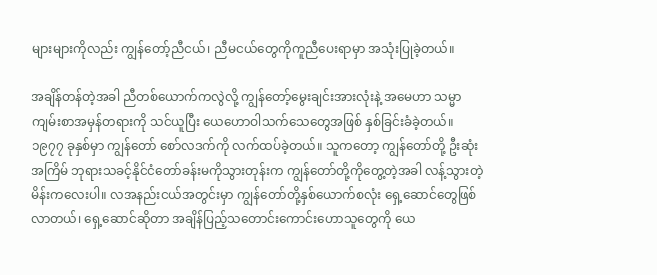များများကိုလည်း ကျွန်တော့်ညီငယ်၊ ညီမငယ်တွေကိုကူညီပေးရာမှာ အသုံးပြုခဲ့တယ်။

အချိန်တန်တဲ့အခါ ညီတစ်ယောက်ကလွဲလို့ ကျွန်တော့်မွေးချင်းအားလုံးနဲ့ အမေဟာ သမ္မာကျမ်းစာအမှန်တရားကို သင်ယူပြီး ယေဟောဝါသက်သေတွေအဖြစ် နှစ်ခြင်းခံခဲ့တယ်။ ၁၉၇၇ ခုနှစ်မှာ ကျွန်တော် စော်လဒက်ကို လက်ထပ်ခဲ့တယ်။ သူကတော့ ကျွန်တော်တို့ ဦးဆုံးအကြိမ် ဘုရားသခင့်နိုင်ငံတော်ခန်းမကိုသွားတုန်းက ကျွန်တော်တို့ကိုတွေ့တဲ့အခါ လန့်သွားတဲ့မိန်းကလေးပါ။ လအနည်းငယ်အတွင်းမှာ ကျွန်တော်တို့နှစ်ယောက်စလုံး ရှေ့ဆောင်တွေဖြစ်လာတယ်၊ ရှေ့ဆောင်ဆိုတာ အချိန်ပြည့်သတောင်းကောင်းဟောသူတွေကို ယေ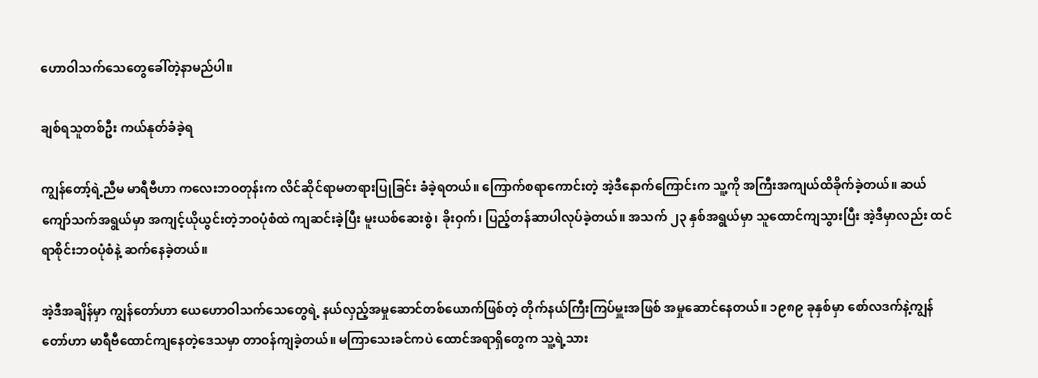ဟောဝါသက်သေတွေခေါ်တဲ့နာမည်ပါ။

ချစ်ရသူတစ်ဦး ကယ်နုတ်ခံခဲ့ရ

ကျွန်တော့်ရဲ့ညီမ မာရီဗီဟာ ကလေးဘဝတုန်းက လိင်ဆိုင်ရာမတရားပြုခြင်း ခံခဲ့ရတယ်။ ကြောက်စရာကောင်းတဲ့ အဲ့ဒီနောက်ကြောင်းက သူ့ကို အကြီးအကျယ်ထိခိုက်ခဲ့တယ်။ ဆယ်ကျော်သက်အရွယ်မှာ အကျင့်ယိုယွင်းတဲ့ဘဝပုံစံထဲ ကျဆင်းခဲ့ပြီး မူးယစ်ဆေးစွဲ၊ ခိုးဝှက်၊ ပြည့်တန်ဆာပါလုပ်ခဲ့တယ်။ အသက် ၂၃ နှစ်အရွယ်မှာ သူထောင်ကျသွားပြီး အဲ့ဒီမှာလည်း ထင်ရာစိုင်းဘဝပုံစံနဲ့ ဆက်နေခဲ့တယ်။

အဲ့ဒီအချိန်မှာ ကျွန်တော်ဟာ ယေဟောဝါသက်သေတွေရဲ့ နယ်လှည့်အမှုဆောင်တစ်ယောက်ဖြစ်တဲ့ တိုက်နယ်ကြီးကြပ်မှူးအဖြစ် အမှုဆောင်နေတယ်။ ၁၉၈၉ ခုနှစ်မှာ စော်လဒက်နဲ့ကျွန်တော်ဟာ မာရီဗီထောင်ကျနေတဲ့ဒေသမှာ တာဝန်ကျခဲ့တယ်။ မကြာသေးခင်ကပဲ ထောင်အရာရှိတွေက သူ့ရဲ့သား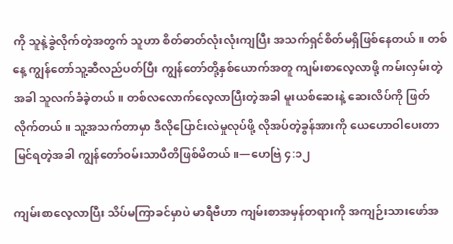ကို သူနဲ့ခွဲလိုက်တဲ့အတွက် သူဟာ စိတ်ဓာတ်လုံးလုံးကျပြီး အသက်ရှင်စိတ်မရှိဖြစ်နေတယ်။ တစ်နေ့ ကျွန်တော်သူ့ဆီလည်ပတ်ပြီး ကျွန်တော်တို့နှစ်ယောက်အတူ ကျမ်းစာလေ့လာဖို့ ကမ်းလှမ်းတဲ့အခါ သူလက်ခံခဲ့တယ်။ တစ်လလောက်လေ့လာပြီးတဲ့အခါ မူးယစ်ဆေးနဲ့ ဆေးလိပ်ကို ဖြတ်လိုက်တယ်။ သူ့အသက်တာမှာ ဒီလိုပြောင်းလဲမှုလုပ်ဖို့ လိုအပ်တဲ့ခွန်အားကို ယေဟောဝါပေးတာ မြင်ရတဲ့အခါ ကျွန်တော်ဝမ်းသာပီတိဖြစ်မိတယ်။—ဟေဗြဲ ၄:၁၂

ကျမ်းစာလေ့လာပြီး သိပ်မကြာခင်မှာပဲ မာရီဗီဟာ ကျမ်းစာအမှန်တရားကို အကျဉ်းသားဖော်အ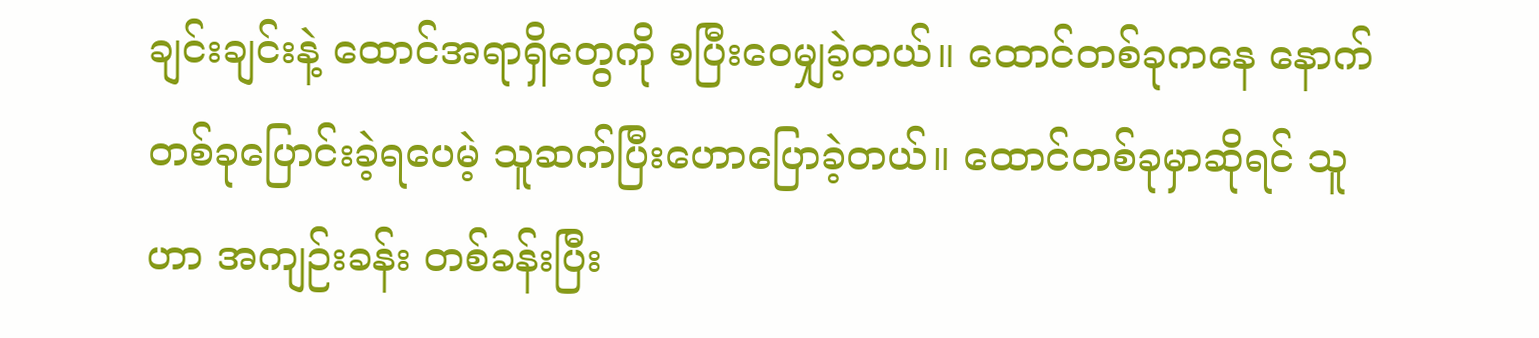ချင်းချင်းနဲ့ ထောင်အရာရှိတွေကို စပြီးဝေမျှခဲ့တယ်။ ထောင်တစ်ခုကနေ နောက်တစ်ခုပြောင်းခဲ့ရပေမဲ့ သူဆက်ပြီးဟောပြောခဲ့တယ်။ ထောင်တစ်ခုမှာဆိုရင် သူဟာ အကျဉ်းခန်း တစ်ခန်းပြီး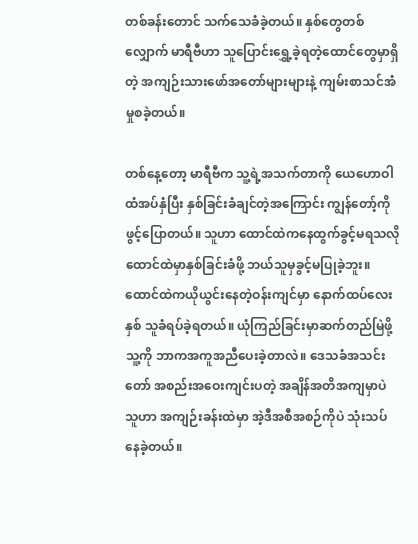တစ်ခန်းတောင် သက်သေခံခဲ့တယ်။ နှစ်တွေတစ်လျှောက် မာရီဗီဟာ သူပြောင်းရွှေ့ခဲ့ရတဲ့ထောင်တွေမှာရှိတဲ့ အကျဉ်းသားဖော်အတော်များများနဲ့ ကျမ်းစာသင်အံမှုစခဲ့တယ်။

တစ်နေ့တော့ မာရီဗီက သူ့ရဲ့အသက်တာကို ယေဟောဝါထံအပ်နှံပြီး နှစ်ခြင်းခံချင်တဲ့အကြောင်း ကျွန်တော့်ကိုဖွင့်ပြောတယ်။ သူဟာ ထောင်ထဲကနေထွက်ခွင့်မရသလို ထောင်ထဲမှာနှစ်ခြင်းခံဖို့ ဘယ်သူမှခွင့်မပြုခဲ့ဘူး။ ထောင်ထဲကယိုယွင်းနေတဲ့ဝန်းကျင်မှာ နောက်ထပ်လေးနှစ် သူခံရပ်ခဲ့ရတယ်။ ယုံကြည်ခြင်းမှာဆက်တည်မြဲဖို့ သူ့ကို ဘာကအကူအညီပေးခဲ့တာလဲ။ ဒေသခံအသင်းတော် အစည်းအဝေးကျင်းပတဲ့ အချိန်အတိအကျမှာပဲ သူဟာ အကျဉ်းခန်းထဲမှာ အဲ့ဒီအစီအစဉ်ကိုပဲ သုံးသပ်နေခဲ့တယ်။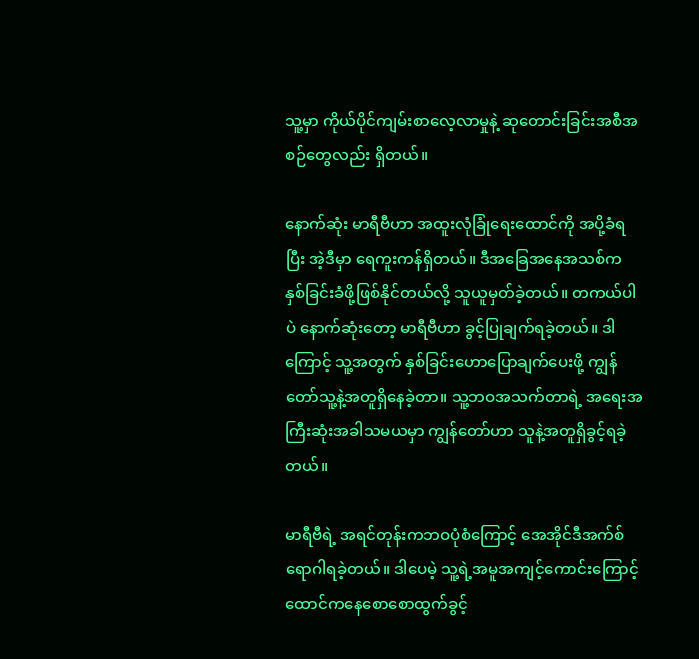သူ့မှာ ကိုယ်ပိုင်ကျမ်းစာလေ့လာမှုနဲ့ ဆုတောင်းခြင်းအစီအစဉ်တွေလည်း ရှိတယ်။

နောက်ဆုံး မာရီဗီဟာ အထူးလုံခြုံရေးထောင်ကို အပို့ခံရပြီး အဲ့ဒီမှာ ရေကူးကန်ရှိတယ်။ ဒီအခြေအနေအသစ်က နှစ်ခြင်းခံဖို့ဖြစ်နိုင်တယ်လို့ သူယူမှတ်ခဲ့တယ်။ တကယ်ပါပဲ နောက်ဆုံးတော့ မာရီဗီဟာ ခွင့်ပြုချက်ရခဲ့တယ်။ ဒါကြောင့် သူ့အတွက် နှစ်ခြင်းဟောပြောချက်ပေးဖို့ ကျွန်တော်သူ့နဲ့အတူရှိနေခဲ့တာ။ သူ့ဘဝအသက်တာရဲ့ အရေးအကြီးဆုံးအခါသမယမှာ ကျွန်တော်ဟာ သူနဲ့အတူရှိခွင့်ရခဲ့တယ်။

မာရီဗီရဲ့ အရင်တုန်းကဘဝပုံစံကြောင့် အေအိုင်ဒီအက်စ်ရောဂါရခဲ့တယ်။ ဒါပေမဲ့ သူ့ရဲ့အမူအကျင့်ကောင်းကြောင့် ထောင်ကနေစောစောထွက်ခွင့်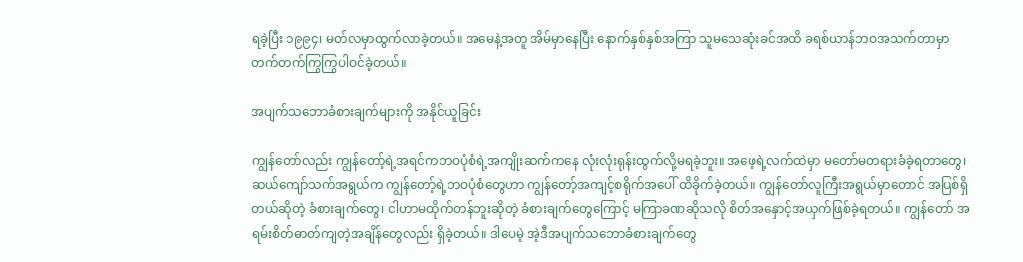ရခဲ့ပြီး ၁၉၉၄၊ မတ်လမှာထွက်လာခဲ့တယ်။ အမေနဲ့အတူ အိမ်မှာနေပြီး နောက်နှစ်နှစ်အကြာ သူမသေဆုံးခင်အထိ ခရစ်ယာန်ဘဝအသက်တာမှာ တက်တက်ကြွကြွပါဝင်ခဲ့တယ်။

အပျက်သဘောခံစားချက်များကို အနိုင်ယူခြင်း

ကျွန်တော်လည်း ကျွန်တော့်ရဲ့အရင်ကဘဝပုံစံရဲ့အကျိုးဆက်ကနေ လုံးလုံးရုန်းထွက်လို့မရခဲ့ဘူး။ အဖေ့ရဲ့လက်ထဲမှာ မတော်မတရားခံခဲ့ရတာတွေ၊ ဆယ်ကျော်သက်အရွယ်က ကျွန်တော့်ရဲ့ဘဝပုံစံတွေဟာ ကျွန်တော့်အကျင့်စရိုက်အပေါ် ထိခိုက်ခဲ့တယ်။ ကျွန်တော်လူကြီးအရွယ်မှာတောင် အပြစ်ရှိတယ်ဆိုတဲ့ ခံစားချက်တွေ၊ ငါဟာမထိုက်တန်ဘူးဆိုတဲ့ ခံစားချက်တွေကြောင့် မကြာခဏဆိုသလို စိတ်အနှောင့်အယှက်ဖြစ်ခဲ့ရတယ်။ ကျွန်တော် အရမ်းစိတ်ဓာတ်ကျတဲ့အချိန်တွေလည်း ရှိခဲ့တယ်။ ဒါပေမဲ့ အဲ့ဒီအပျက်သဘောခံစားချက်တွေ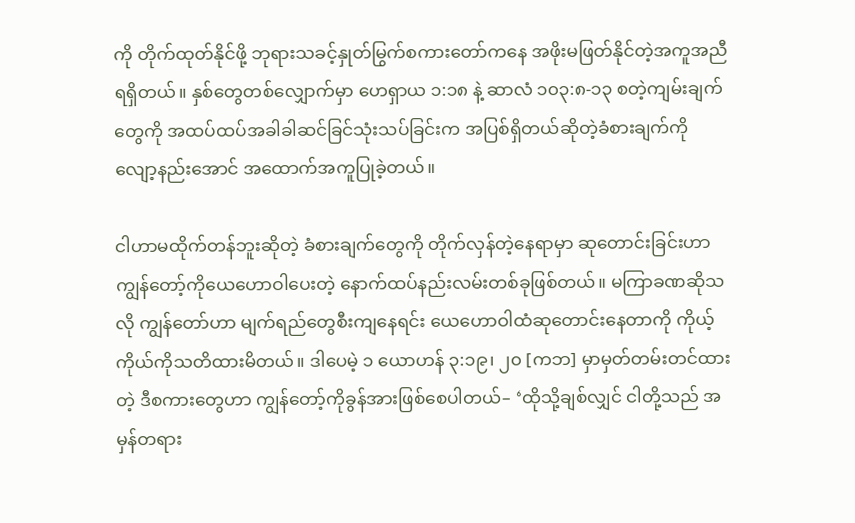ကို တိုက်ထုတ်နိုင်ဖို့ ဘုရားသခင့်နှုတ်မြွက်စကားတော်ကနေ အဖိုးမဖြတ်နိုင်တဲ့အကူအညီရရှိတယ်။ နှစ်တွေတစ်လျှောက်မှာ ဟေရှာယ ၁:၁၈ နဲ့ ဆာလံ ၁၀၃:၈-၁၃ စတဲ့ကျမ်းချက်တွေကို အထပ်ထပ်အခါခါဆင်ခြင်သုံးသပ်ခြင်းက အပြစ်ရှိတယ်ဆိုတဲ့ခံစားချက်ကို လျော့နည်းအောင် အထောက်အကူပြုခဲ့တယ်။

ငါဟာမထိုက်တန်ဘူးဆိုတဲ့ ခံစားချက်တွေကို တိုက်လှန်တဲ့နေရာမှာ ဆုတောင်းခြင်းဟာ ကျွန်တော့်ကိုယေဟောဝါပေးတဲ့ နောက်ထပ်နည်းလမ်းတစ်ခုဖြစ်တယ်။ မကြာခဏဆိုသလို ကျွန်တော်ဟာ မျက်ရည်တွေစီးကျနေရင်း ယေဟောဝါထံဆုတောင်းနေတာကို ကိုယ့်ကိုယ်ကိုသတိထားမိတယ်။ ဒါပေမဲ့ ၁ ယောဟန် ၃:၁၉၊ ၂၀ [ကဘ] မှာမှတ်တမ်းတင်ထားတဲ့ ဒီစကားတွေဟာ ကျွန်တော့်ကိုခွန်အားဖြစ်စေပါတယ်– ‘ထိုသို့ချစ်လျှင် ငါတို့သည် အမှန်တရား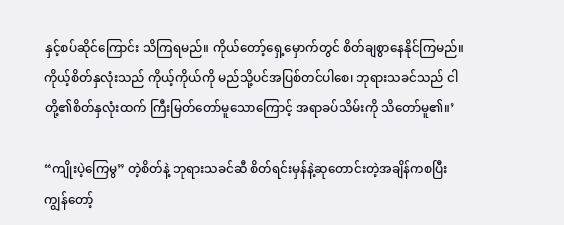နှင့်စပ်ဆိုင်ကြောင်း သိကြရမည်။ ကိုယ်တော့်ရှေ့မှောက်တွင် စိတ်ချစွာနေနိုင်ကြမည်။ ကိုယ့်စိတ်နှလုံးသည် ကိုယ့်ကိုယ်ကို မည်သို့ပင်အပြစ်တင်ပါစေ၊ ဘုရားသခင်သည် ငါတို့၏စိတ်နှလုံးထက် ကြီးမြတ်တော်မူသောကြောင့် အရာခပ်သိမ်းကို သိတော်မူ၏။’

“ကျိုးပဲ့ကြေမွ” တဲ့စိတ်နဲ့ ဘုရားသခင်ဆီ စိတ်ရင်းမှန်နဲ့ဆုတောင်းတဲ့အချိန်ကစပြီး ကျွန်တော့်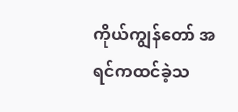ကိုယ်ကျွန်တော် အရင်ကထင်ခဲ့သ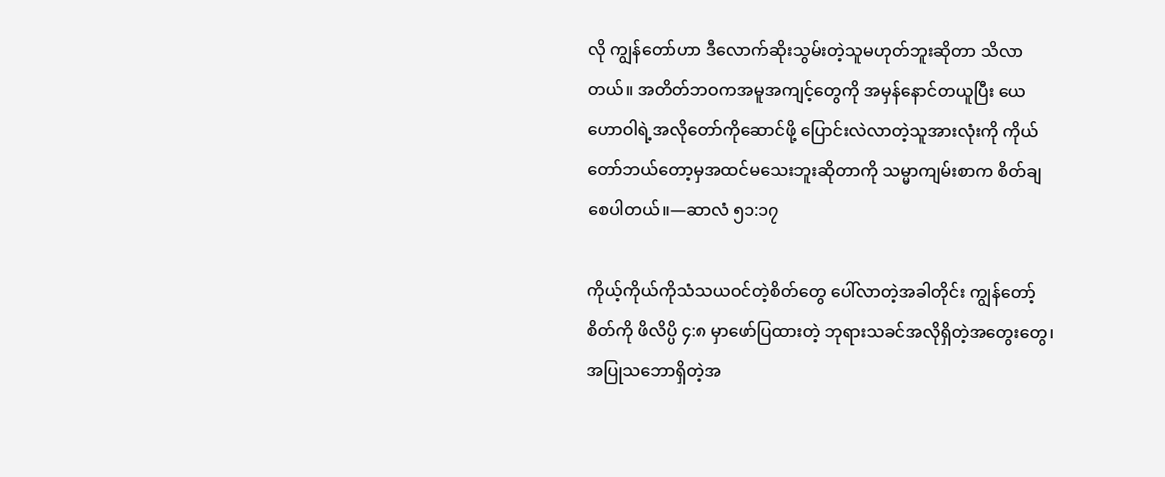လို ကျွန်တော်ဟာ ဒီလောက်ဆိုးသွမ်းတဲ့သူမဟုတ်ဘူးဆိုတာ သိလာတယ်။ အတိတ်ဘဝကအမူအကျင့်တွေကို အမှန်နောင်တယူပြီး ယေဟောဝါရဲ့အလိုတော်ကိုဆောင်ဖို့ ပြောင်းလဲလာတဲ့သူအားလုံးကို ကိုယ်တော်ဘယ်တော့မှအထင်မသေးဘူးဆိုတာကို သမ္မာကျမ်းစာက စိတ်ချစေပါတယ်။—ဆာလံ ၅၁:၁၇

ကိုယ့်ကိုယ်ကိုသံသယဝင်တဲ့စိတ်တွေ ပေါ်လာတဲ့အခါတိုင်း ကျွန်တော့်စိတ်ကို ဖိလိပ္ပိ ၄:၈ မှာဖော်ပြထားတဲ့ ဘုရားသခင်အလိုရှိတဲ့အတွေးတွေ၊ အပြုသဘောရှိတဲ့အ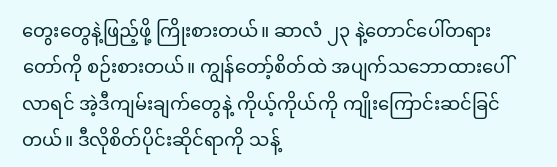တွေးတွေနဲ့ဖြည့်ဖို့ ကြိုးစားတယ်။ ဆာလံ ၂၃ နဲ့တောင်ပေါ်တရားတော်ကို စဉ်းစားတယ်။ ကျွန်တော့်စိတ်ထဲ အပျက်သဘောထားပေါ်လာရင် အဲ့ဒီကျမ်းချက်တွေနဲ့ ကိုယ့်ကိုယ်ကို ကျိုးကြောင်းဆင်ခြင်တယ်။ ဒီလိုစိတ်ပိုင်းဆိုင်ရာကို သန့်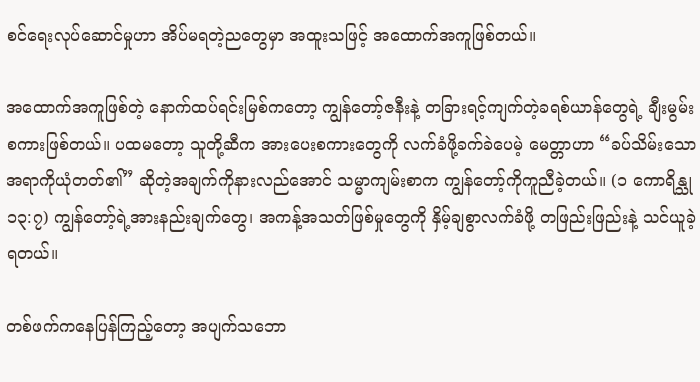စင်ရေးလုပ်ဆောင်မှုဟာ အိပ်မရတဲ့ညတွေမှာ အထူးသဖြင့် အထောက်အကူဖြစ်တယ်။

အထောက်အကူဖြစ်တဲ့ နောက်ထပ်ရင်းမြစ်ကတော့ ကျွန်တော့်ဇနီးနဲ့ တခြားရင့်ကျက်တဲ့ခရစ်ယာန်တွေရဲ့ ချီးမွမ်းစကားဖြစ်တယ်။ ပထမတော့ သူတို့ဆီက အားပေးစကားတွေကို လက်ခံဖို့ခက်ခဲပေမဲ့ မေတ္တာဟာ “ခပ်သိမ်းသောအရာကိုယုံတတ်၏” ဆိုတဲ့အချက်ကိုနားလည်အောင် သမ္မာကျမ်းစာက ကျွန်တော့်ကိုကူညီခဲ့တယ်။ (၁ ကောရိန္သု ၁၃:၇) ကျွန်တော့်ရဲ့အားနည်းချက်တွေ၊ အကန့်အသတ်ဖြစ်မှုတွေကို နှိမ့်ချစွာလက်ခံဖို့ တဖြည်းဖြည်းနဲ့ သင်ယူခဲ့ရတယ်။

တစ်ဖက်ကနေပြန်ကြည့်တော့ အပျက်သဘော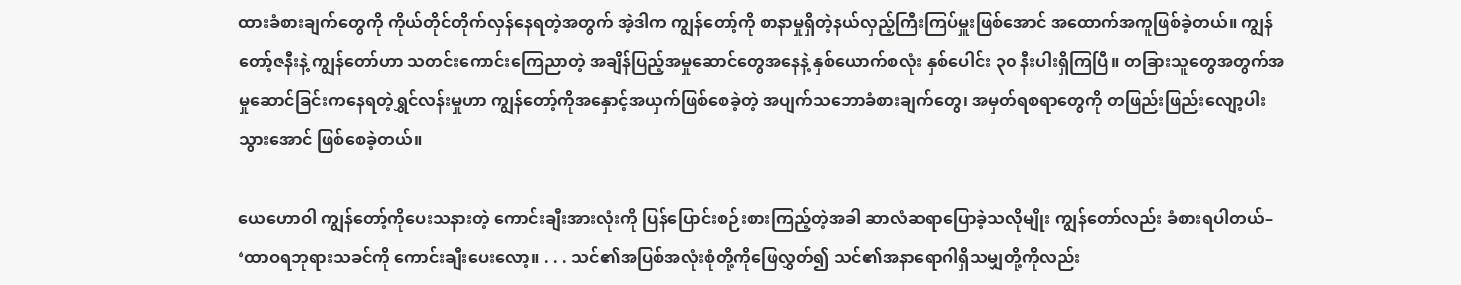ထားခံစားချက်တွေကို ကိုယ်တိုင်တိုက်လှန်နေရတဲ့အတွက် အဲ့ဒါက ကျွန်တော့်ကို စာနာမှုရှိတဲ့နယ်လှည့်ကြီးကြပ်မှူးဖြစ်အောင် အထောက်အကူဖြစ်ခဲ့တယ်။ ကျွန်တော့်ဇနီးနဲ့ ကျွန်တော်ဟာ သတင်းကောင်းကြေညာတဲ့ အချိန်ပြည့်အမှုဆောင်တွေအနေနဲ့ နှစ်ယောက်စလုံး နှစ်ပေါင်း ၃၀ နီးပါးရှိကြပြီ။ တခြားသူတွေအတွက်အမှုဆောင်ခြင်းကနေရတဲ့ရွှင်လန်းမှုဟာ ကျွန်တော့်ကိုအနှောင့်အယှက်ဖြစ်စေခဲ့တဲ့ အပျက်သဘောခံစားချက်တွေ၊ အမှတ်ရစရာတွေကို တဖြည်းဖြည်းလျော့ပါးသွားအောင် ဖြစ်စေခဲ့တယ်။

ယေဟောဝါ ကျွန်တော့်ကိုပေးသနားတဲ့ ကောင်းချီးအားလုံးကို ပြန်ပြောင်းစဉ်းစားကြည့်တဲ့အခါ ဆာလံဆရာပြောခဲ့သလိုမျိုး ကျွန်တော်လည်း ခံစားရပါတယ်– ‘ထာဝရဘုရားသခင်ကို ကောင်းချီးပေးလော့။ . . . သင်၏အပြစ်အလုံးစုံတို့ကိုဖြေလွှတ်၍ သင်၏အနာရောဂါရှိသမျှတို့ကိုလည်း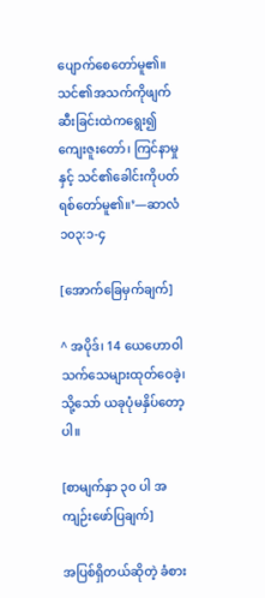ပျောက်စေတော်မူ၏။ သင်၏အသက်ကိုဖျက်ဆီးခြင်းထဲကရွေး၍ ကျေးဇူးတော်၊ ကြင်နာမှုနှင့် သင်၏ခေါင်းကိုပတ်ရစ်တော်မူ၏။’—ဆာလံ ၁၀၃:၁-၄

[အောက်ခြေမှက်ချက်]

^ အပိုဒ်၊ 14 ယေဟောဝါသက်သေများထုတ်ဝေခဲ့၊ သို့သော် ယခုပုံမနှိပ်တော့ပါ။

[စာမျက်နှာ ၃၀ ပါ အကျဉ်းဖော်ပြချက်]

အပြစ်ရှိတယ်ဆိုတဲ့ ခံစား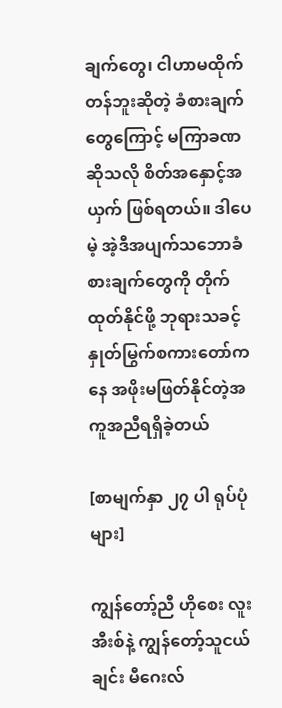ချက်တွေ၊ ငါဟာမထိုက်တန်ဘူးဆိုတဲ့ ခံစားချက်တွေကြောင့် မကြာခဏဆိုသလို စိတ်အနှောင့်အယှက် ဖြစ်ရတယ်။ ဒါပေမဲ့ အဲ့ဒီအပျက်သဘောခံစားချက်တွေကို တိုက်ထုတ်နိုင်ဖို့ ဘုရားသခင့်နှုတ်မြွက်စကားတော်ကနေ အဖိုးမဖြတ်နိုင်တဲ့အကူအညီရရှိခဲ့တယ်

[စာမျက်နှာ ၂၇ ပါ ရုပ်ပုံများ]

ကျွန်တော့်ညီ ဟိုစေး လူးအီးစ်နဲ့ ကျွန်တော့်သူငယ်ချင်း မီဂေးလ်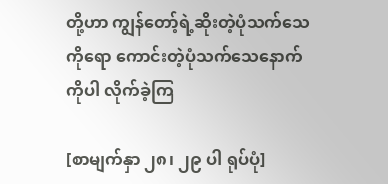တို့ဟာ ကျွန်တော့်ရဲ့ဆိုးတဲ့ပုံသက်သေကိုရော ကောင်းတဲ့ပုံသက်သေနောက်ကိုပါ လိုက်ခဲ့ကြ

[စာမျက်နှာ ၂၈၊ ၂၉ ပါ ရုပ်ပုံ]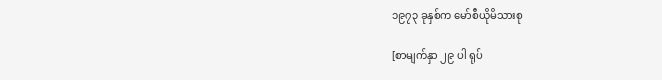၁၉၇၃ ခုနှစ်က မော်စီယိုမိသားစု

[စာမျက်နှာ ၂၉ ပါ ရုပ်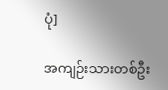ပုံ]

အကျဉ်းသားတစ်ဦး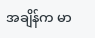အချိန်က မာ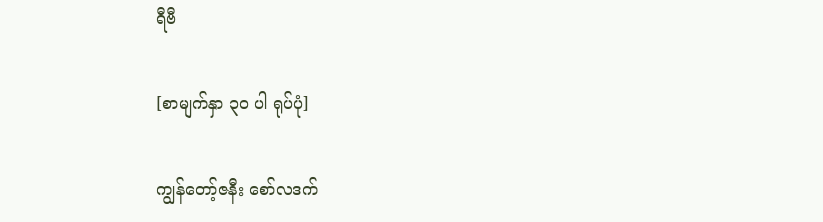ရီဗီ

[စာမျက်နှာ ၃၀ ပါ ရုပ်ပုံ]

ကျွန်တော့်ဇနီး စော်လဒက်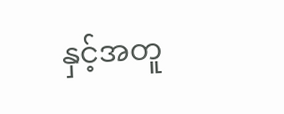နှင့်အတူ